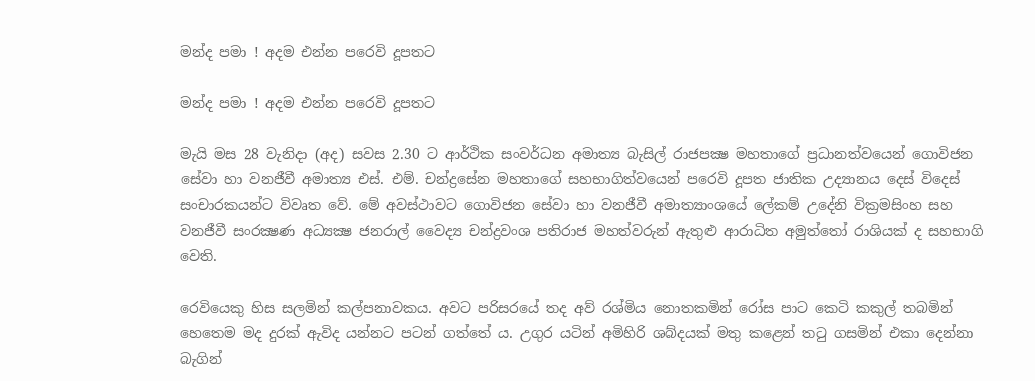මන්ද පමා ! අදම එන්න පරෙවි දූපතට

මන්ද පමා ! අදම එන්න පරෙවි දූපතට

මැයි මස 28 වැනිදා (අද) සවස 2.30 ට ආර්ථික සංවර්ධන අමාත්‍ය බැසිල් රාජපක්‍ෂ මහතාගේ ප්‍රධානත්වයෙන් ගොවිජන සේවා හා වනජීවී අමාත්‍ය එස්. එම්. චන්ද්‍රසේන මහතාගේ සහභාගිත්වයෙන් පරෙවි දූපත ජාතික උද්‍යානය දෙස් විදෙස් සංචාරකයන්ට විවෘත වේ. මේ අවස්ථාවට ගොවිජන සේවා හා වනජීවී අමාත්‍යාංශයේ ලේකම් උදේනි වික්‍රමසිංහ සහ වනජීවී සංරක්‍ෂණ අධ්‍යක්‍ෂ ජනරාල් වෛද්‍ය චන්ද්‍රවංශ පතිරාජ මහත්වරුන් ඇතුළු ආරාධිත අමුත්තෝ රාශියක් ද සහභාගි වෙති.

රෙවියෙකු හිස සලමින් කල්පනාවකය. අවට පරිසරයේ තද අව් රශ්මිය නොතකමින් රෝස පාට කෙටි කකුල් තබමින් හෙතෙම මද දුරක් ඇවිද යන්නට පටන් ගත්තේ ය. උගුර යටින් අමිහිරි ශබ්දයක් මතු කළෙන් තටු ගසමින් එකා දෙන්නා බැගින්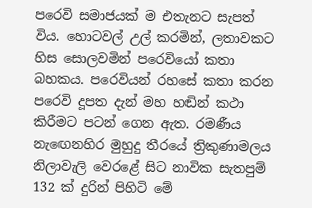පරෙවි සමාජයක් ම එතැනට සැපත් විය. හොටවල් උල් කරමින්, ලතාවකට හිස සොලවමින් පරෙවියෝ කතා බහකය. පරෙවියන් රහසේ කතා කරන පරෙවි දූපත දැන් මහ හඬින් කථා කිරීමට පටන් ගෙන ඇත. රමණීය නැඟෙනහිර මුහුදු තීරයේ ත්‍රිකුණාමලය නිලාවැලි වෙරළේ සිට නාවික සැතපුම් 132 ක් දුරින් පිහිටි මේ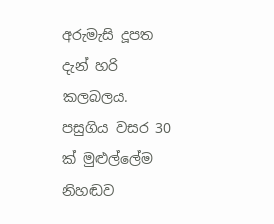අරුමැසි දූපත දැන් හරි කලබලය. පසුගිය වසර 30 ක් මුළුල්ලේම නිහඬව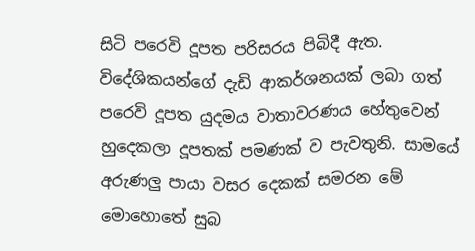සිටි පරෙවි දූපත පරිසරය පිබිදී ඇත. විදේශිකයන්ගේ දැඩි ආකර්ශනයක් ලබා ගත් පරෙවි දූපත යුදමය වාතාවරණය හේතුවෙන් හුදෙකලා දූපතක් පමණක් ව පැවතුනි. සාමයේ අරුණලු පායා වසර දෙකක් සමරන මේ මොහොතේ සුබ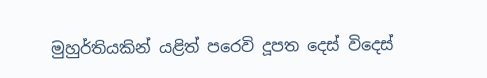මුහුර්තියකින් යළිත් පරෙවි දූපත දෙස් විදෙස්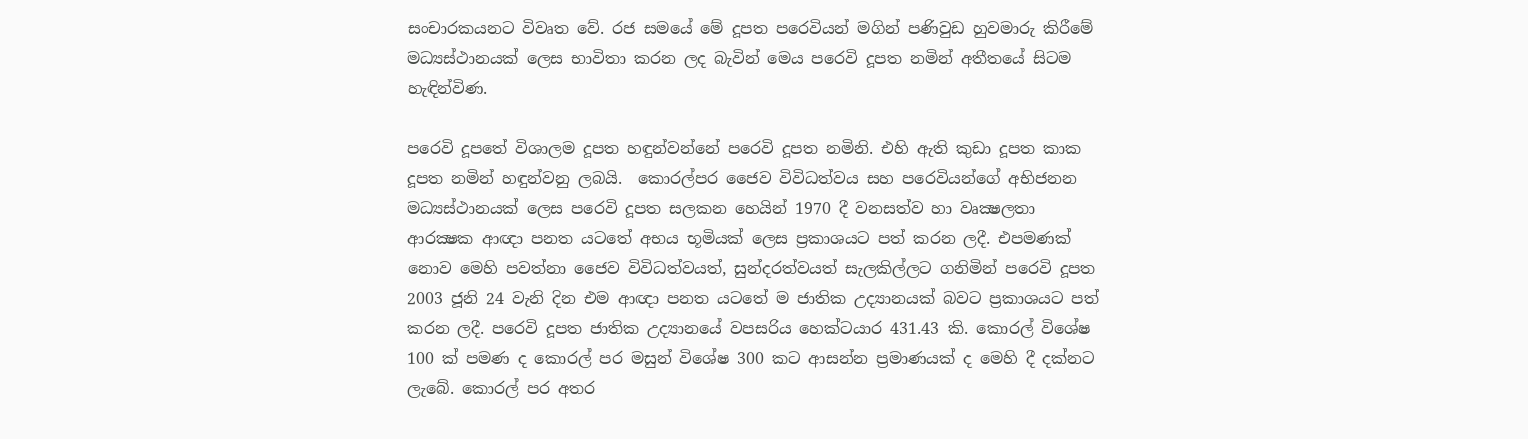සංචාරකයනට විවෘත වේ. රජ සමයේ මේ දූපත පරෙවියන් මගින් පණිවුඩ හුවමාරු කිරීමේ මධ්‍යස්ථානයක් ලෙස භාවිතා කරන ලද බැවින් මෙය පරෙවි දූපත නමින් අතීතයේ සිටම හැඳින්විණ.

පරෙවි දූපතේ විශාලම දූපත හඳුන්වන්නේ පරෙවි දූපත නමිනි. එහි ඇති කුඩා දූපත කාක දූපත නමින් හඳුන්වනු ලබයි.  කොරල්පර ජෛව විවිධත්වය සහ පරෙවියන්ගේ අභිජනන මධ්‍යස්ථානයක් ලෙස පරෙවි දූපත සලකන හෙයින් 1970 දී වනසත්ව හා වෘක්‍ෂලතා ආරක්‍ෂක ආඥා පනත යටතේ අභය භූමියක් ලෙස ප්‍රකාශයට පත් කරන ලදී. එපමණක් නොව මෙහි පවත්නා ජෛව විවිධත්වයත්, සුන්දරත්වයත් සැලකිල්ලට ගනිමින් පරෙවි දූපත 2003 ජූනි 24 වැනි දින එම ආඥා පනත යටතේ ම ජාතික උද්‍යානයක් බවට ප්‍රකාශයට පත් කරන ලදී. පරෙවි දූපත ජාතික උද්‍යානයේ වපසරිය හෙක්ටයාර 431.43 කි. කොරල් විශේෂ 100 ක් පමණ ද කොරල් පර මසුන් විශේෂ 300 කට ආසන්න ප්‍රමාණයක් ද මෙහි දී දක්නට ලැබේ. කොරල් පර අතර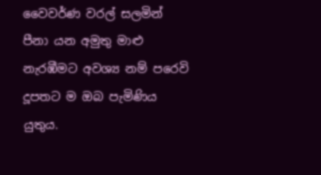වෛවර්ණ වරල් සලමින් පීනා යන අමුතු මාළු නැරඹීමට අවශ්‍ය නම් පරෙවි දූපතට ම ඔබ පැමිණිය යුතුය.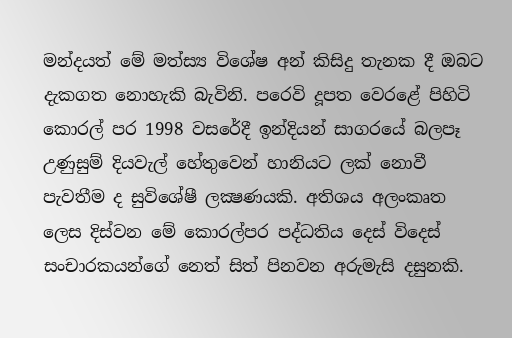මන්දයත් මේ මත්ස්‍ය විශේෂ අන් කිසිදු තැනක දී ඔබට දැකගත නොහැකි බැවිනි. පරෙවි දූපත වෙරළේ පිහිටි කොරල් පර 1998 වසරේදී ඉන්දියන් සාගරයේ බලපෑ උණුසුම් දියවැල් හේතුවෙන් හානියට ලක් නොවී පැවතීම ද සුවිශේෂී ලක්‍ෂණයකි. අතිශය අලංකෘත ලෙස දිස්වන මේ කොරල්පර පද්ධතිය දෙස් විදෙස් සංචාරකයන්ගේ නෙත් සිත් පිනවන අරුමැසි දසුනකි.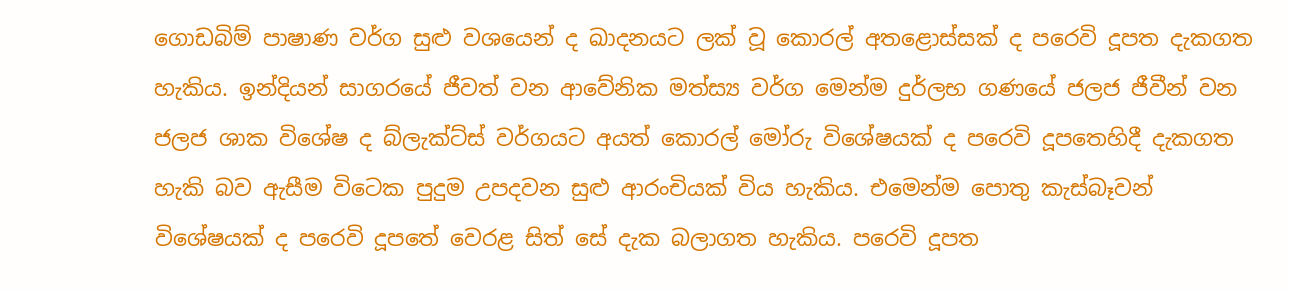ගොඩබිම් පාෂාණ වර්ග සුළු වශයෙන් ද ඛාදනයට ලක් වූ කොරල් අතළොස්සක් ද පරෙවි දූපත දැකගත හැකිය. ඉන්දියන් සාගරයේ ජීවත් වන ආවේනික මත්ස්‍ය වර්ග මෙන්ම දුර්ලභ ගණයේ ජලජ ජීවීන් වන ජලජ ශාක විශේෂ ද බ්ලැක්ට්ස් වර්ගයට අයත් කොරල් මෝරු විශේෂයක් ද පරෙවි දූපතෙහිදී දැකගත හැකි බව ඇසීම විටෙක පුදුම උපදවන සුළු ආරංචියක් විය හැකිය. එමෙන්ම පොතු කැස්බෑවන් විශේෂයක් ද පරෙවි දූපතේ වෙරළ සිත් සේ දැක බලාගත හැකිය. පරෙවි දූපත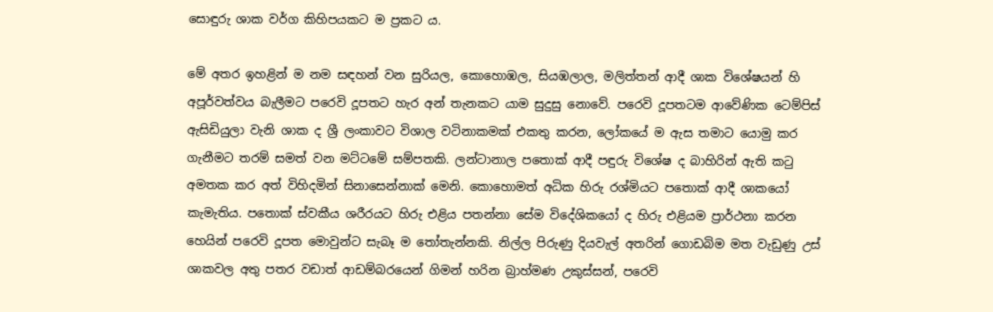සොඳුරු ශාක වර්ග කිහිපයකට ම ප්‍රකට ය.

මේ අතර ඉහළින් ම නම සඳහන් වන සුරියල, කොහොඹල, සියඹලාල, මලිත්තන් ආදී ශාක විශේෂයන් හි අපූර්වත්වය බැලීමට පරෙවි දූපතට හැර අන් තැනකට යාම සුදුසු නොවේ. පරෙවි දූපතටම ආවේණික ටෙම්පිස් ඇසිඩියුලා වැනි ශාක ද ශ්‍රී ලංකාවට විශාල වටිනාකමක් එකතු කරන, ලෝකයේ ම ඇස තමාට යොමු කර ගැනීමට තරම් සමත් වන මට්ටමේ සම්පතකි. ලන්ටානාල පතොක් ආදී පඳුරු විශේෂ ද බාහිරින් ඇති කටු අමතක කර අත් විහිදමින් සිනාසෙන්නාක් මෙනි. කොහොමත් අධික හිරු රශ්මියට පතොක් ආදී ශාකයෝ කැමැතිය. පතොක් ස්වකීය ශරීරයට හිරු එළිය පතන්නා සේම විදේශිකයෝ ද හිරු එළියම ප්‍රාර්ථනා කරන හෙයින් පරෙවි දූපත මොවුන්ට සැබෑ ම තෝතැන්නකි. නිල්ල පිරුණු දියවැල් අතරින් ගොඩබිම මත වැඩුණු උස් ශාකවල අතු පතර වඩාත් ආඩම්බරයෙන් ගිමන් හරින බ්‍රාහ්මණ උකුස්සන්, පරෙවි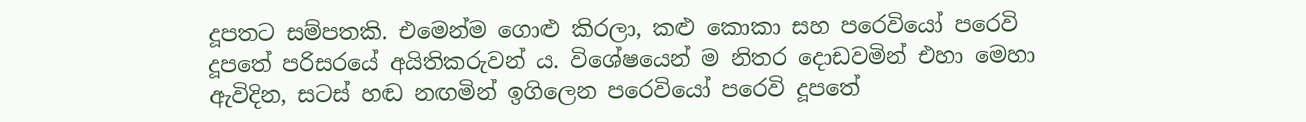දූපතට සම්පතකි. එමෙන්ම ගොළු කිරලා, කළු කොකා සහ පරෙවියෝ පරෙවි දූපතේ පරිසරයේ අයිතිකරුවන් ය. විශේෂයෙන් ම නිතර දොඩවමින් එහා මෙහා ඇවිදින, සටස් හඬ නඟමින් ඉගිලෙන පරෙවියෝ පරෙවි දූපතේ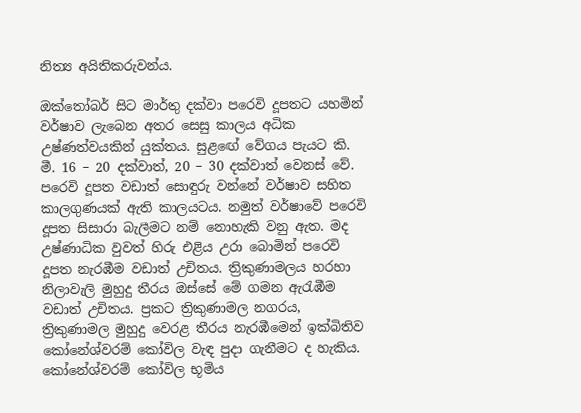නිත්‍ය අයිතිකරුවන්ය.

ඔක්තෝබර් සිට මාර්තු දක්වා පරෙවි දූපතට යහමින් වර්ෂාව ලැබෙන අතර සෙසු කාලය අධික උෂ්ණත්වයකින් යුක්තය. සුළඟේ වේගය පැයට කි. මී. 16 – 20 දක්වාත්, 20 – 30 දක්වාත් වෙනස් වේ. පරෙවි දූපත වඩාත් සොඳුරු වන්නේ වර්ෂාව සහිත කාලගුණයක් ඇති කාලයටය. නමුත් වර්ෂාවේ පරෙවි දූපත සිසාරා බැලීමට නම් නොහැකි වනු ඇත. මද උෂ්ණාධික වුවත් හිරු එළිය උරා බොමින් පරෙවි දූපත නැරඹීම වඩාත් උචිතය. ත්‍රිකුණාමලය හරහා නිලාවැලි මුහුදු තීරය ඔස්සේ මේ ගමන ඇරැඹීම වඩාත් උචිතය. ප්‍රකට ත්‍රිකුණාමල නගරය, ත්‍රිකුණාමල මුහුදු වෙරළ තීරය නැරඹීමෙන් ඉක්බිතිව කෝනේශ්වරම් කෝවිල වැඳ පුදා ගැනීමට ද හැකිය. කෝනේශ්වරම් කෝවිල භූමිය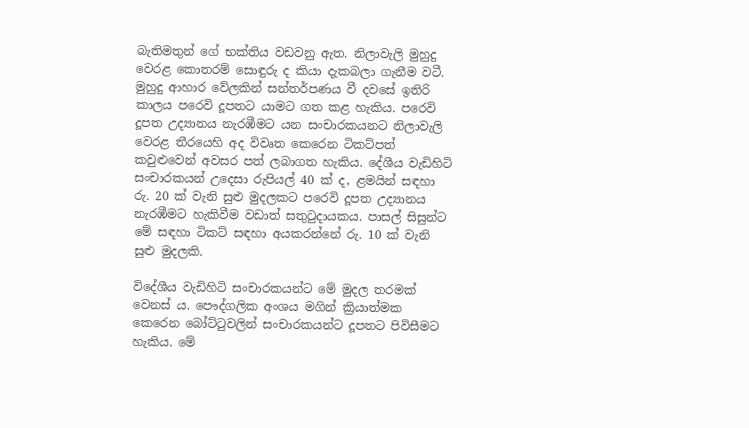බැතිමතුන් ගේ භක්තිය වඩවනු ඇත. නිලාවැලි මුහුදු වෙරළ කොතරම් සොඳුරු ද කියා දැකබලා ගැනීම වටී. මුහුදු ආහාර වේලකින් සන්තර්පණය වී දවසේ ඉතිරි කාලය පරෙවි දූපතට යාමට ගත කළ හැකිය. පරෙවි දූපත උද්‍යානය නැරඹීමට යන සංචාරකයනට නිලාවැලි වෙරළ තීරයෙහි අද විවෘත කෙරෙන ටිකට්පත් කවුළුවෙන් අවසර පත් ලබාගත හැකිය. දේශීය වැඩිහිටි සංචාරකයන් උදෙසා රුපියල් 40 ක් ද, ළමයින් සඳහා රු. 20 ක් වැනි සුළු මුදලකට පරෙවි දූපත උද්‍යානය නැරඹීමට හැකිවීම වඩාත් සතුටුදායකය. පාසල් සිසුන්ට මේ සඳහා ටිකට් සඳහා අයකරන්නේ රු. 10 ක් වැනි සුළු මුදලකි.

විදේශීය වැඩිහිටි සංචාරකයන්ට මේ මුදල තරමක් වෙනස් ය. පෞද්ගලික අංශය මගින් ක්‍රියාත්මක කෙරෙන බෝට්ටුවලින් සංචාරකයන්ට දූපතට පිවිසීමට හැකිය. මේ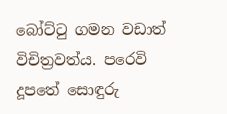බෝට්ටු ගමන වඩාත් විචිත්‍රවත්ය. පරෙවි දූපතේ සොඳුරු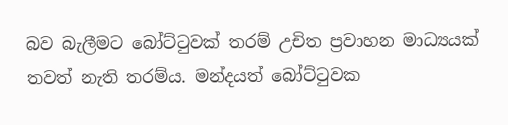බව බැලීමට බෝට්ටුවක් තරම් උචිත ප්‍රවාහන මාධ්‍යයක් තවත් නැති තරම්ය. මන්දයත් බෝට්ටුවක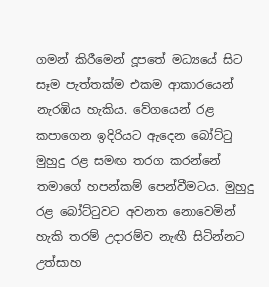ගමන් කිරීමෙන් දූපතේ මධ්‍යයේ සිට සෑම පැත්තක්ම එකම ආකාරයෙන් නැරඹිය හැකිය. වේගයෙන් රළ කපාගෙන ඉදිරියට ඇදෙන බෝට්ටු මුහුදු රළ සමඟ තරග කරන්නේ තමාගේ හපන්කම් පෙන්වීමටය. මුහුදු රළ බෝට්ටුවට අවනත නොවෙමින් හැකි තරම් උදාරම්ව නැඟී සිටින්නට උත්සාහ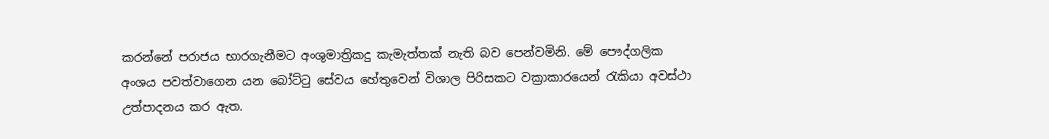කරන්නේ පරාජය භාරගැනීමට අංශුමාත්‍රිකදු කැමැත්තක් නැති බව පෙන්වමිනි. මේ පෞද්ගලික අංශය පවත්වාගෙන යන බෝට්ටු සේවය හේතුවෙන් විශාල පිරිසකට වක්‍රාකාරයෙන් රැකියා අවස්ථා උත්පාදනය කර ඇත.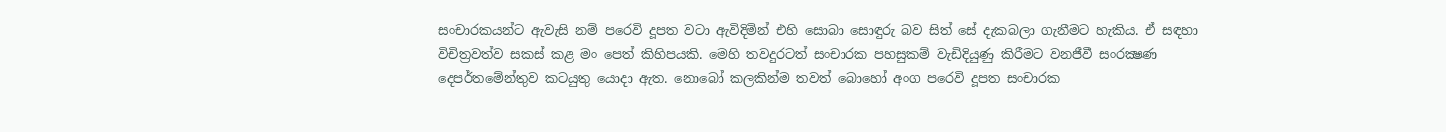සංචාරකයන්ට ඇවැසි නම් පරෙවි දූපත වටා ඇවිදිමින් එහි සොබා සොඳුරු බව සිත් සේ දැකබලා ගැනීමට හැකිය. ඒ සඳහා විචිත්‍රවත්ව සකස් කළ මං පෙත් කිහිපයකි. මෙහි තවදුරටත් සංචාරක පහසුකම් වැඩිදියුණු කිරීමට වනජීවී සංරක්‍ෂණ දෙපර්තමේන්තුව කටයුතු යොදා ඇත. නොබෝ කලකින්ම තවත් බොහෝ අංග පරෙවි දූපත සංචාරක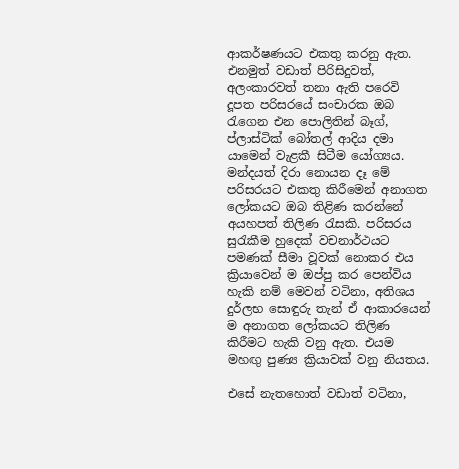ආකර්ෂණයට එකතු කරනු ඇත. එනමුත් වඩාත් පිරිසිදුවත්, අලංකාරවත් තනා ඇති පරෙවි දූපත පරිසරයේ සංචාරක ඔබ රැගෙන එන පොලිතින් බෑග්, ප්ලාස්ටික් බෝතල් ආදිය දමා යාමෙන් වැළකී සිටීම යෝග්‍යය. මන්දයත් දිරා නොයන දෑ මේ පරිසරයට එකතු කිරීමෙන් අනාගත ලෝකයට ඔබ තිළිණ කරන්නේ අයහපත් තිලිණ රැසකි. පරිසරය සුරැකීම හුදෙක් වචනාර්ථයට පමණක් සීමා වූවක් නොකර එය ක්‍රියාවෙන් ම ඔප්පු කර පෙන්විය හැකි නම් මෙවන් වටිනා, අතිශය දුර්ලභ සොඳුරු තැන් ඒ ආකාරයෙන් ම අනාගත ලෝකයට තිලිණ කිරීමට හැකි වනු ඇත. එයම මහඟු පුණ්‍ය ක්‍රියාවක් වනු නියතය.

එසේ නැතහොත් වඩාත් වටිනා,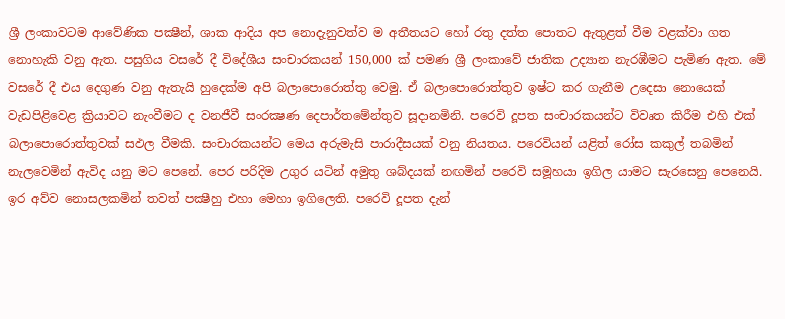ශ්‍රී ලංකාවටම ආවේණික පක්‍ෂීන්, ශාක ආදිය අප නොදැනුවත්ව ම අතීතයට හෝ රතු දත්ත පොතට ඇතුළත් වීම වළක්වා ගත නොහැකි වනු ඇත. පසුගිය වසරේ දී විදේශීය සංචාරකයන් 150,000 ක් පමණ ශ්‍රී ලංකාවේ ජාතික උද්‍යාන නැරඹීමට පැමිණ ඇත. මේ වසරේ දී එය දෙගුණ වනු ඇතැයි හුදෙක්ම අපි බලාපොරොත්තු වෙමු. ඒ බලාපොරොත්තුව ඉෂ්ට කර ගැනීම උදෙසා නොයෙක් වැඩපිළිවෙළ ක්‍රියාවට නැංවීමට ද වනජීවී සංරක්‍ෂණ දෙපාර්තමේන්තුව සූදානමිනි. පරෙවි දූපත සංචාරකයන්ට විවෘත කිරීම එහි එක් බලාපොරොත්තුවක් සඵල වීමකි. සංචාරකයන්ට මෙය අරුමැසි පාරාදීසයක් වනු නියතය. පරෙවියන් යළිත් රෝස කකුල් තබමින් නැලවෙමින් ඇවිද යනු මට පෙනේ. පෙර පරිදිම උගුර යටින් අමුතු ශබ්දයක් නඟමින් පරෙවි සමූහයා ඉගිල යාමට සැරසෙනු පෙනෙයි. ඉර අව්ව නොසලකමින් තවත් පක්‍ෂීහු එහා මෙහා ඉගිලෙති. පරෙවි දූපත දැන්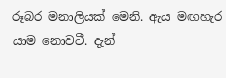රූබර මනාලියක් මෙනි. ඇය මඟහැර යාම නොවටී. දැන්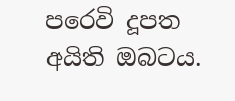පරෙවි දූපත අයිති ඔබටය.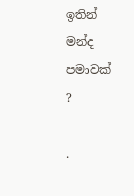ඉතින් මන්ද පමාවක් ?

.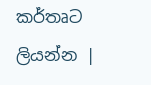කර්තෘට ලියන්න |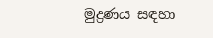මුද්‍රණය සඳහා